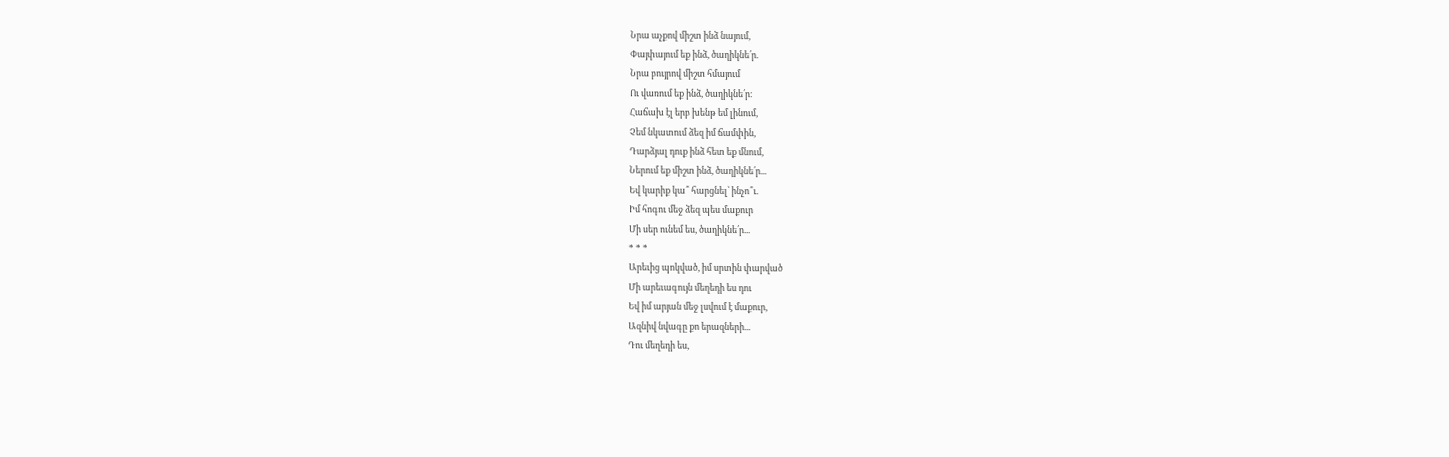Նրա աչքով միշտ ինձ նայում,
Փայփայում եք ինձ, ծաղիկնե՛ր.
Նրա բույրով միշտ հմայում
Ու վառում եք ինձ, ծաղիկնե՛ր։
Հաճախ էլ երբ խենթ եմ լինում,
Չեմ նկատում ձեզ իմ ճամփին,
Դարձյալ դուք ինձ հետ եք մնում,
Ներում եք միշտ ինձ, ծաղիկնե՛ր...
Եվ կարիք կա՞ հարցնել՝ ինչո՞ւ.
Իմ հոգու մեջ ձեզ պես մաքուր
Մի սեր ունեմ ես, ծաղիկնե՛ր...
* * *
Արեւից պոկված, իմ սրտին փարված
Մի արեւագույն մեղեդի ես դու
Եվ իմ արյան մեջ լսվում է մաքուր,
Ազնիվ նվագը քո երազների...
Դու մեղեդի ես,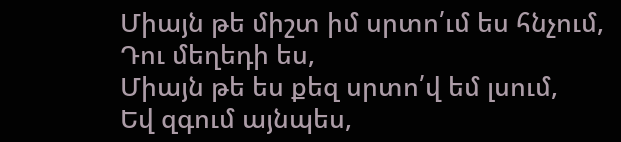Միայն թե միշտ իմ սրտո՛ւմ ես հնչում,
Դու մեղեդի ես,
Միայն թե ես քեզ սրտո՛վ եմ լսում,
Եվ զգում այնպես,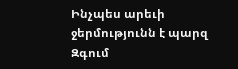Ինչպես արեւի ջերմությունն է պարզ
Զգում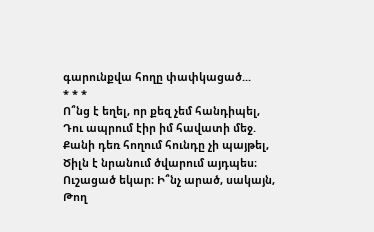գարունքվա հողը փափկացած...
* * *
Ո՞նց է եղել, որ քեզ չեմ հանդիպել,
Դու ապրում էիր իմ հավատի մեջ.
Քանի դեռ հողում հունդը չի պայթել,
Ծիլն է նրանում ծվարում այդպես։
Ուշացած եկար։ Ի՞նչ արած, սակայն,
Թող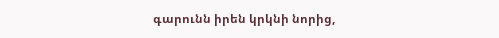գարունն իրեն կրկնի նորից,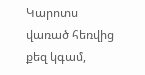Կարոտս վառած հեռվից քեզ կգամ,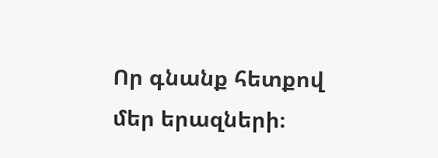Որ գնանք հետքով մեր երազների։